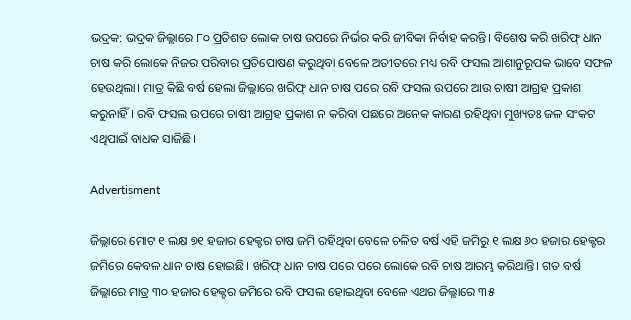ଭଦ୍ରକ: ଭଦ୍ରକ ଜିଲ୍ଲାରେ ୮୦ ପ୍ରତିଶତ ଲୋକ ଚାଷ ଉପରେ ନିର୍ଭର କରି ଜୀବିକା ନିର୍ବାହ କରନ୍ତି। ବିଶେଷ କରି ଖରିଫ୍ ଧାନ ଚାଷ କରି ଲୋକେ ନିଜର ପରିବାର ପ୍ରତିପୋଷଣ କରୁଥିବା ବେଳେ ଅତୀତରେ ମଧ୍ୟ ରବି ଫସଲ ଆଶାନୁରୂପକ ଭାବେ ସଫଳ ହେଉଥିଲା। ମାତ୍ର କିଛି ବର୍ଷ ହେଲା ଜିଲ୍ଲାରେ ଖରିଫ୍ ଧାନ ଚାଷ ପରେ ରବି ଫସଲ ଉପରେ ଆଉ ଚାଷୀ ଆଗ୍ରହ ପ୍ରକାଶ କରୁନାହିଁ। ରବି ଫସଲ ଉପରେ ଚାଷୀ ଆଗ୍ରହ ପ୍ରକାଶ ନ କରିବା ପଛରେ ଅନେକ କାରଣ ରହିଥିବା ମୁଖ୍ୟତଃ ଜଳ ସଂକଟ ଏଥିପାଇଁ ବାଧକ ସାଜିଛି।

Advertisment

ଜିଲ୍ଲାରେ ମୋଟ ୧ ଲକ୍ଷ ୭୧ ହଜାର ହେକ୍ଟର ଚାଷ ଜମି ରହିଥିବା ବେଳେ ଚଳିତ ବର୍ଷ ଏହି ଜମିରୁ ୧ ଲକ୍ଷ ୬୦ ହଜାର ହେକ୍ଟର ଜମିରେ କେବଳ ଧାନ ଚାଷ ହୋଇଛି। ଖରିଫ୍ ଧାନ ଚାଷ ପରେ ପରେ ଲୋକେ ରବି ଚାଷ ଆରମ୍ଭ କରିଥାନ୍ତି। ଗତ ବର୍ଷ ଜିଲ୍ଲାରେ ମାତ୍ର ୩୦ ହଜାର ହେକ୍ଟର ଜମିରେ ରବି ଫସଲ ହୋଇଥିବା ବେଳେ ଏଥର ଜିଲ୍ଲାରେ ୩୫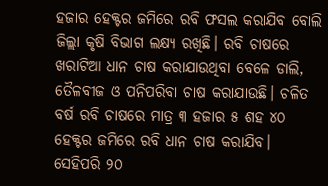ହଜାର ହେକ୍ଟର ଜମିରେ ରବି ଫସଲ କରାଯିବ ବୋଲି ଜିଲ୍ଲା କୃଷି ବିଭାଗ ଲକ୍ଷ୍ୟ ରଖିଛି। ରବି ଚାଷରେ ଖରାଟିଆ ଧାନ ଚାଷ କରାଯାଉଥିବା ବେଳେ ଡାଲି, ତୈଳବୀଜ ଓ ପନିପରିବ‌ା ଚାଷ କରାଯାଉଛି। ଚଳିତ ବର୍ଷ ରବି ଚାଷରେ ମାତ୍ର ୩ ହଜାର ୫ ଶହ ୪୦ ହେକ୍ଟର ଜମିରେ ରବି ଧାନ ଚାଷ କରାଯିବ। ସେହିପରି ୨୦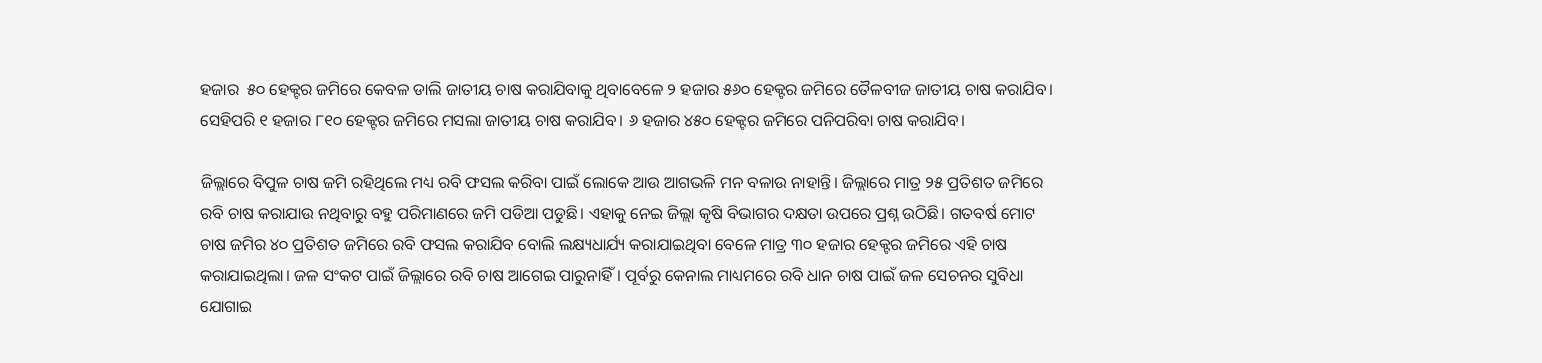ହଜାର ‌ ୫୦ ହେକ୍ଟର ଜମିରେ କେବଳ ଡାଲି ଜାତୀୟ ଚାଷ କରାଯିବାକୁ ଥିବାବେଳେ ୨ ହଜାର ୫୬୦ ହେକ୍ଟର ଜମିରେ ତୈଳବୀଜ ଜାତୀୟ ଚାଷ କରାଯିବ। ସେହିପରି ୧ ହଜାର ୮୧୦ ହେକ୍ଟର ଜମିରେ ମସଲା ଜାତୀୟ ଚାଷ କରାଯିବ। ୬ ହଜାର ୪୫୦ ହେକ୍ଟର ଜମିରେ ପନିପରିବା ଚାଷ କରାଯିବ।

ଜିଲ୍ଲାରେ ବିପୁଳ ଚାଷ ଜମି ରହିଥିଲେ ମଧ୍ୟ ରବି ଫସଲ କରିବା ପାଇଁ ଲୋକେ ଆଉ ଆଗଭଳି ମନ ବଳାଉ ନାହାନ୍ତି। ଜିଲ୍ଲାରେ ମାତ୍ର ୨୫ ପ୍ରତିଶତ ଜମିରେ ରବି ଚାଷ କରାଯାଉ ନଥିବାରୁ ବହୁ ପରିମାଣରେ ଜମି ପଡିଆ ପଡୁଛି। ଏହାକୁ ନେଇ ଜିଲ୍ଲା କୃଷି ବିଭାଗର ଦକ୍ଷତା ଉପରେ ପ୍ରଶ୍ନ ଉଠିଛି। ଗତବର୍ଷ ମୋଟ ଚାଷ ଜମିର ୪୦ ପ୍ରତିଶତ ଜମିରେ ରବି ଫସଲ କରାଯିବ ବୋଲି ଲକ୍ଷ୍ୟଧାର୍ଯ୍ୟ କରାଯାଇଥିବା ବେଳେ ମାତ୍ର ୩୦ ହଜାର ହେକ୍ଟର ଜମିରେ ଏହି ଚାଷ କରାଯାଇଥିଲା। ଜଳ ସଂକଟ ପାଇଁ ଜିଲ୍ଲାରେ ରବି ଚାଷ ଆଗେଇ ପାରୁନାହିଁ। ପୂର୍ବରୁ କେନାଲ ମାଧ୍ୟମରେ ରବି ଧାନ ଚାଷ ପାଇଁ ଜଳ ସେଚନର ସୁବିଧା ଯୋଗାଇ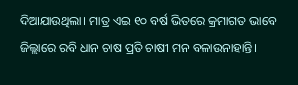ଦିଆଯାଉଥିଲା। ମାତ୍ର ଏଇ ୧୦ ବର୍ଷ ଭିତରେ କ୍ରମାଗତ ଭାବେ ଜିଲ୍ଲାରେ ରବି ଧାନ ଚାଷ ପ୍ରତି ଚାଷୀ ମନ ବଳାଉନାହାନ୍ତି।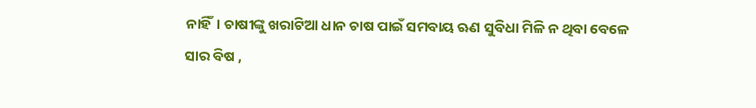ନାହିଁ। ଚାଷୀଙ୍କୁ ଖରାଟିଆ ଧାନ ଚାଷ ପାଇଁ ସମବାୟ ଋଣ ସୁବିଧା ମିଳି ନ ଥିବା ବେଳେ ସାର ବିଷ ,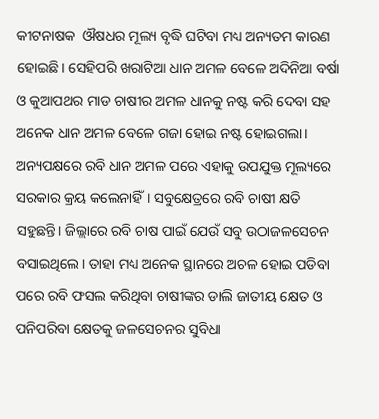କୀଟନାଷକ ‌ ଔଷଧର ମୂଲ୍ୟ ବୃଦ୍ଧି ଘଟିବା ମଧ୍ୟ ଅନ୍ୟତମ କାରଣ ହୋଇଛି। ସେହିପରି ଖରାଟିଆ ଧାନ ଅମଳ ବେଳେ ଅଦିନିଆ ବର୍ଷା ଓ କୁଆପଥର ମାଡ ଚାଷୀର ଅମଳ ଧାନକୁ ନଷ୍ଟ କରି ଦେବା ସହ ଅନେକ ଧାନ ଅମଳ ବେଳେ ଗଜା ହୋଇ ନଷ୍ଟ ହୋଇଗଲା। ଅନ୍ୟପକ୍ଷରେ ରବି ଧାନ ଅମଳ ପରେ ଏହାକୁ ଉପଯୁକ୍ତ ମୂଲ୍ୟରେ ସରକାର କ୍ରୟ କଲେନାହିଁ। ସବୁକ୍ଷେତ୍ରରେ ରବି ଚାଷୀ କ୍ଷତି ସହୁଛନ୍ତି। ଜିଲ୍ଲାରେ ରବି ଚାଷ ପାଇଁ ଯେଉଁ ସବୁ ଉଠାଜଳସେଚନ ବସାଇଥିଲେ। ତାହା ମଧ୍ୟ ଅନେକ ସ୍ଥାନରେ ଅଚଳ ହୋଇ ପଡିବା ପରେ ରବି ଫସଲ କରିଥିବା ଚାଷୀଙ୍କର ଡାଲି ଜାତୀୟ କ୍ଷେତ ଓ ପନିପରିବା କ୍ଷେତକୁ ଜଳସେଚନର ସୁବିଧା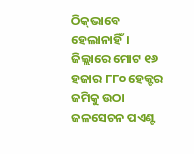ଠିକ୍‌ଭାବେ ହେଲାନାହିଁ। ଜିଲ୍ଲାରେ ମୋଟ ୧୬ ହଜାର ୮୮୦ ହେକ୍ଟର ଜମିକୁ ଉଠା ଜଳସେଚନ ପଏଣ୍ଟ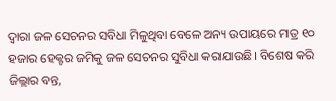ଦ୍ବାରା ଜଳ ସେଚନର ସବିଧା ମିଳୁଥିବା ବେଳେ ଅନ୍ୟ ଉପାୟରେ ମାତ୍ର ୧୦ ହଜାର ହେକ୍ଟର ଜମିକୁ ଜଳ ସେଚନର ସୁବିଧା କରାଯାଉଛି। ବିଶେଷ କରି ଜିଲ୍ଲାର ବନ୍ତ,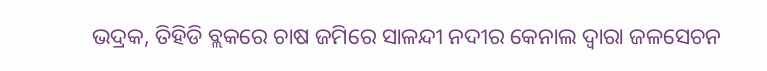ଭଦ୍ରକ, ତିହିଡି ବ୍ଲକରେ ଚାଷ ଜମିରେ ସାଳନ୍ଦୀ ନଦୀର କେନାଲ ଦ୍ବାରା ଜଳସେଚନ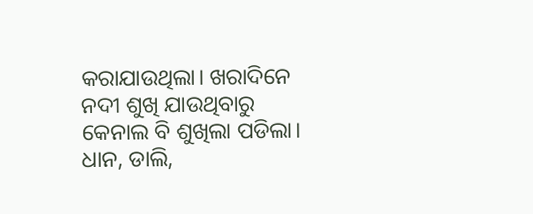କରାଯାଉଥିଲା। ଖରାଦିନେ ନଦୀ ଶୁଖି ଯାଉଥିବାରୁ କେନାଲ ବି ଶୁଖିଲା ପଡିଲା। ଧାନ, ଡାଲି,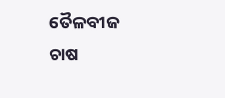ତୈଳବୀଜ ଚାଷ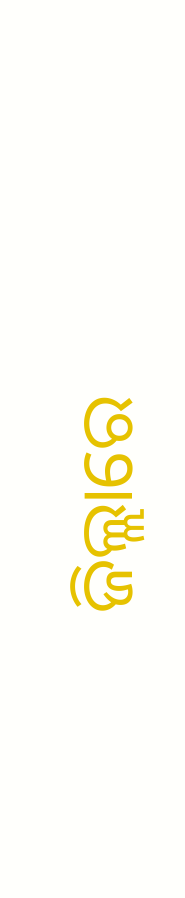ଜିଲ୍ଲାରେ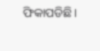ଫିକାପଡିଛି।